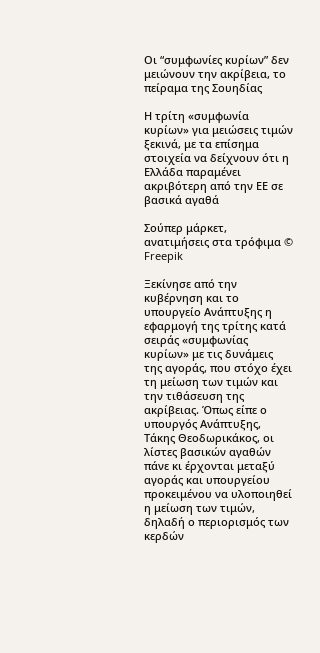Οι “συμφωνίες κυρίων” δεν μειώνουν την ακρίβεια, το πείραμα της Σουηδίας

Η τρίτη «συμφωνία κυρίων» για μειώσεις τιμών ξεκινά, με τα επίσημα στοιχεία να δείχνουν ότι η Ελλάδα παραμένει ακριβότερη από την ΕΕ σε βασικά αγαθά

Σούπερ μάρκετ, ανατιμήσεις στα τρόφιμα © Freepik

Ξεκίνησε από την κυβέρνηση και το υπουργείο Ανάπτυξης η εφαρμογή της τρίτης κατά σειράς «συμφωνίας κυρίων» με τις δυνάμεις της αγοράς, που στόχο έχει τη μείωση των τιμών και την τιθάσευση της ακρίβειας. Όπως είπε ο υπουργός Ανάπτυξης, Τάκης Θεοδωρικάκος, οι λίστες βασικών αγαθών πάνε κι έρχονται μεταξύ αγοράς και υπουργείου προκειμένου να υλοποιηθεί η μείωση των τιμών, δηλαδή ο περιορισμός των κερδών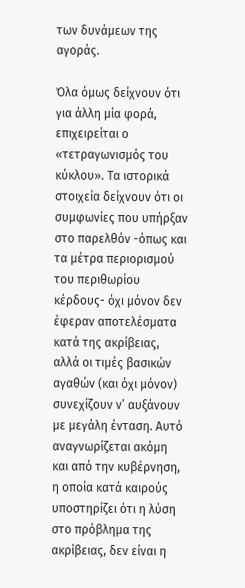των δυνάμεων της αγοράς.

Όλα όμως δείχνουν ότι για άλλη μία φορά, επιχειρείται ο «τετραγωνισμός του κύκλου». Τα ιστορικά στοιχεία δείχνουν ότι οι συμφωνίες που υπήρξαν στο παρελθόν -όπως και τα μέτρα περιορισμού του περιθωρίου κέρδους- όχι μόνον δεν έφεραν αποτελέσματα κατά της ακρίβειας, αλλά οι τιμές βασικών αγαθών (και όχι μόνον) συνεχίζουν ν’ αυξάνουν με μεγάλη ένταση. Αυτό αναγνωρίζεται ακόμη και από την κυβέρνηση, η οποία κατά καιρούς υποστηρίζει ότι η λύση στο πρόβλημα της ακρίβειας, δεν είναι η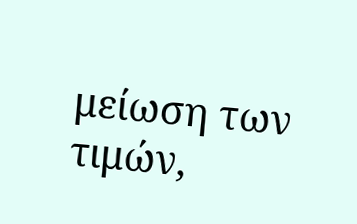μείωση των τιμών,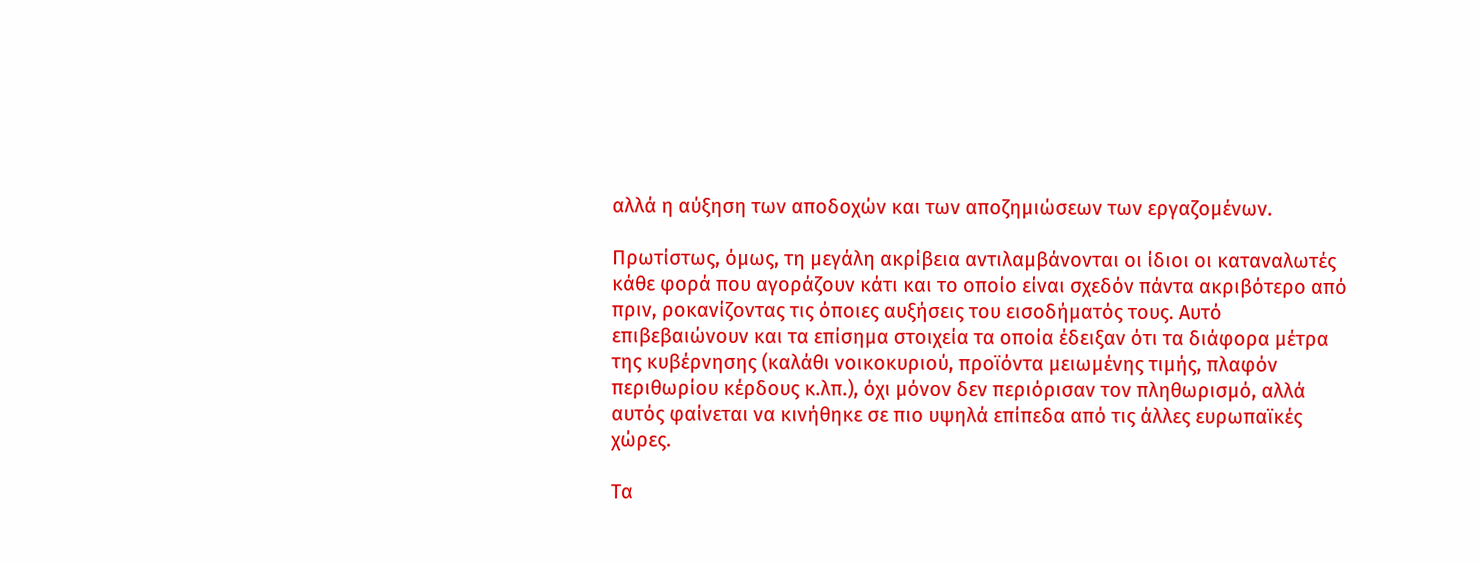αλλά η αύξηση των αποδοχών και των αποζημιώσεων των εργαζομένων.

Πρωτίστως, όμως, τη μεγάλη ακρίβεια αντιλαμβάνονται οι ίδιοι οι καταναλωτές κάθε φορά που αγοράζουν κάτι και το οποίο είναι σχεδόν πάντα ακριβότερο από πριν, ροκανίζοντας τις όποιες αυξήσεις του εισοδήματός τους. Αυτό επιβεβαιώνουν και τα επίσημα στοιχεία τα οποία έδειξαν ότι τα διάφορα μέτρα της κυβέρνησης (καλάθι νοικοκυριού, προϊόντα μειωμένης τιμής, πλαφόν περιθωρίου κέρδους κ.λπ.), όχι μόνον δεν περιόρισαν τον πληθωρισμό, αλλά αυτός φαίνεται να κινήθηκε σε πιο υψηλά επίπεδα από τις άλλες ευρωπαϊκές χώρες.

Τα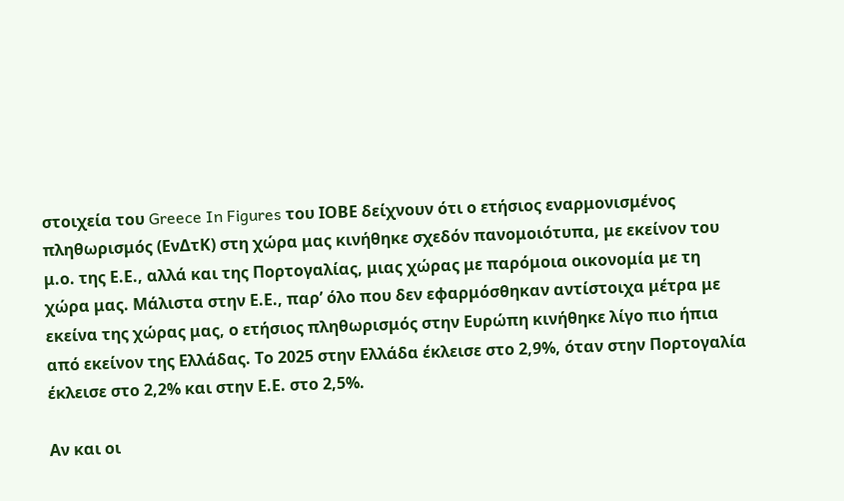στοιχεία του Greece In Figures του ΙΟΒΕ δείχνουν ότι ο ετήσιος εναρμονισμένος πληθωρισμός (ΕνΔτΚ) στη χώρα μας κινήθηκε σχεδόν πανομοιότυπα, με εκείνον του μ.ο. της Ε.Ε., αλλά και της Πορτογαλίας, μιας χώρας με παρόμοια οικονομία με τη χώρα μας. Μάλιστα στην Ε.Ε., παρ’ όλο που δεν εφαρμόσθηκαν αντίστοιχα μέτρα με εκείνα της χώρας μας, ο ετήσιος πληθωρισμός στην Ευρώπη κινήθηκε λίγο πιο ήπια από εκείνον της Ελλάδας. Το 2025 στην Ελλάδα έκλεισε στο 2,9%, όταν στην Πορτογαλία έκλεισε στο 2,2% και στην Ε.Ε. στο 2,5%.

Αν και οι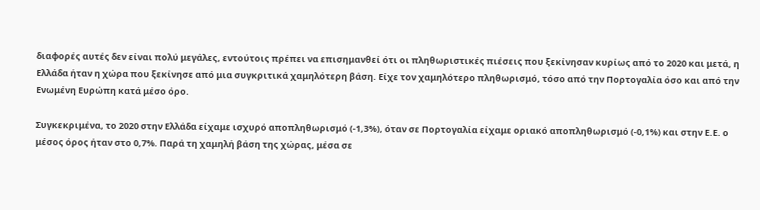διαφορές αυτές δεν είναι πολύ μεγάλες, εντούτοις πρέπει να επισημανθεί ότι οι πληθωριστικές πιέσεις που ξεκίνησαν κυρίως από το 2020 και μετά, η Ελλάδα ήταν η χώρα που ξεκίνησε από μια συγκριτικά χαμηλότερη βάση. Είχε τον χαμηλότερο πληθωρισμό, τόσο από την Πορτογαλία όσο και από την Ενωμένη Ευρώπη κατά μέσο όρο.

Συγκεκριμένα, το 2020 στην Ελλάδα είχαμε ισχυρό αποπληθωρισμό (-1,3%), όταν σε Πορτογαλία είχαμε οριακό αποπληθωρισμό (-0,1%) και στην Ε.Ε. ο μέσος όρος ήταν στο 0,7%. Παρά τη χαμηλή βάση της χώρας, μέσα σε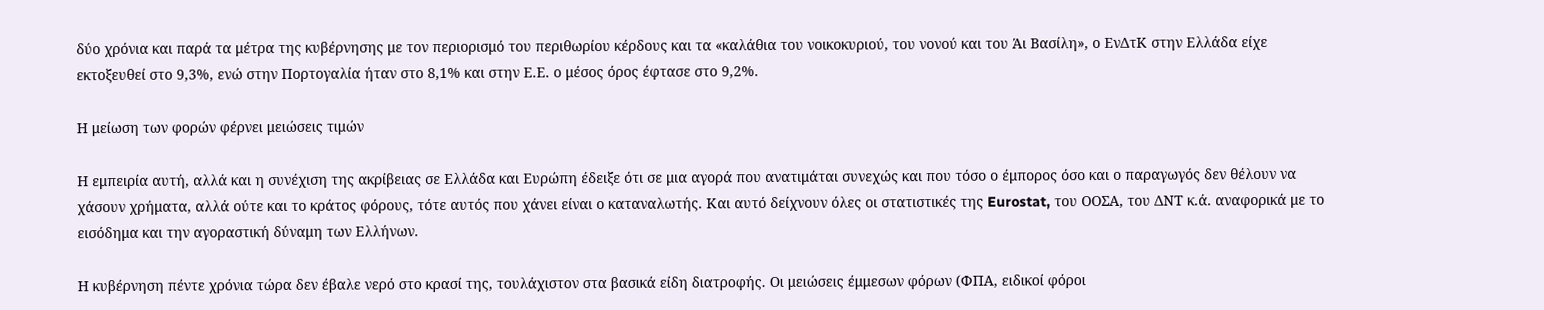δύο χρόνια και παρά τα μέτρα της κυβέρνησης με τον περιορισμό του περιθωρίου κέρδους και τα «καλάθια του νοικοκυριού, του νονού και του Άι Βασίλη», ο ΕνΔτΚ στην Ελλάδα είχε εκτοξευθεί στο 9,3%, ενώ στην Πορτογαλία ήταν στο 8,1% και στην Ε.Ε. ο μέσος όρος έφτασε στο 9,2%.

Η μείωση των φορών φέρνει μειώσεις τιμών

Η εμπειρία αυτή, αλλά και η συνέχιση της ακρίβειας σε Ελλάδα και Ευρώπη έδειξε ότι σε μια αγορά που ανατιμάται συνεχώς και που τόσο ο έμπορος όσο και ο παραγωγός δεν θέλουν να χάσουν χρήματα, αλλά ούτε και το κράτος φόρους, τότε αυτός που χάνει είναι ο καταναλωτής. Και αυτό δείχνουν όλες οι στατιστικές της Eurostat, του ΟΟΣΑ, του ΔΝΤ κ.ά. αναφορικά με το εισόδημα και την αγοραστική δύναμη των Ελλήνων.

Η κυβέρνηση πέντε χρόνια τώρα δεν έβαλε νερό στο κρασί της, τουλάχιστον στα βασικά είδη διατροφής. Οι μειώσεις έμμεσων φόρων (ΦΠΑ, ειδικοί φόροι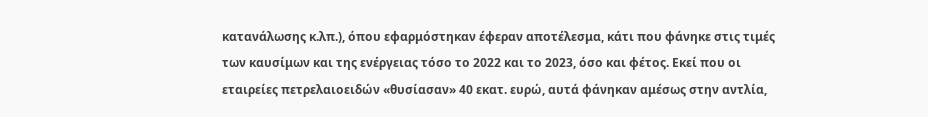κατανάλωσης κ.λπ.), όπου εφαρμόστηκαν έφεραν αποτέλεσμα, κάτι που φάνηκε στις τιμές των καυσίμων και της ενέργειας τόσο το 2022 και το 2023, όσο και φέτος. Εκεί που οι εταιρείες πετρελαιοειδών «θυσίασαν» 40 εκατ. ευρώ, αυτά φάνηκαν αμέσως στην αντλία,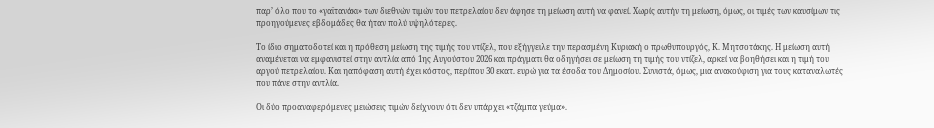παρ’ όλο που το «γαϊτανάκι» των διεθνών τιμών του πετρελαίου δεν άφησε τη μείωση αυτή να φανεί. Χωρίς αυτήν τη μείωση, όμως, οι τιμές των καυσίμων τις προηγούμενες εβδομάδες θα ήταν πολύ υψηλότερες.

Το ίδιο σηματοδοτεί και η πρόθεση μείωση της τιμής του ντίζελ, που εξήγγειλε την περασμένη Κυριακή ο πρωθυπουργός, Κ. Μητσοτάκης. Η μείωση αυτή αναμένεται να εμφανιστεί στην αντλία από 1ης Αυγούστου 2026 και πράγματι θα οδηγήσει σε μείωση τη τιμής του ντίζελ, αρκεί να βοηθήσει και η τιμή του αργού πετρελαίου. Και ηαπόφαση αυτή έχει κόστος, περίπου 30 εκατ. ευρώ για τα έσοδα του Δημοσίου. Συνιστά, όμως, μια ανακούφιση για τους καταναλωτές που πάνε στην αντλία.

Οι δύο προαναφερόμενες μειώσεις τιμών δείχνουν ότι δεν υπάρχει «τζάμπα γεύμα».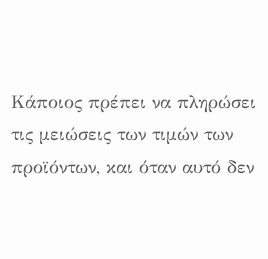Κάποιος πρέπει να πληρώσει τις μειώσεις των τιμών των προϊόντων, και όταν αυτό δεν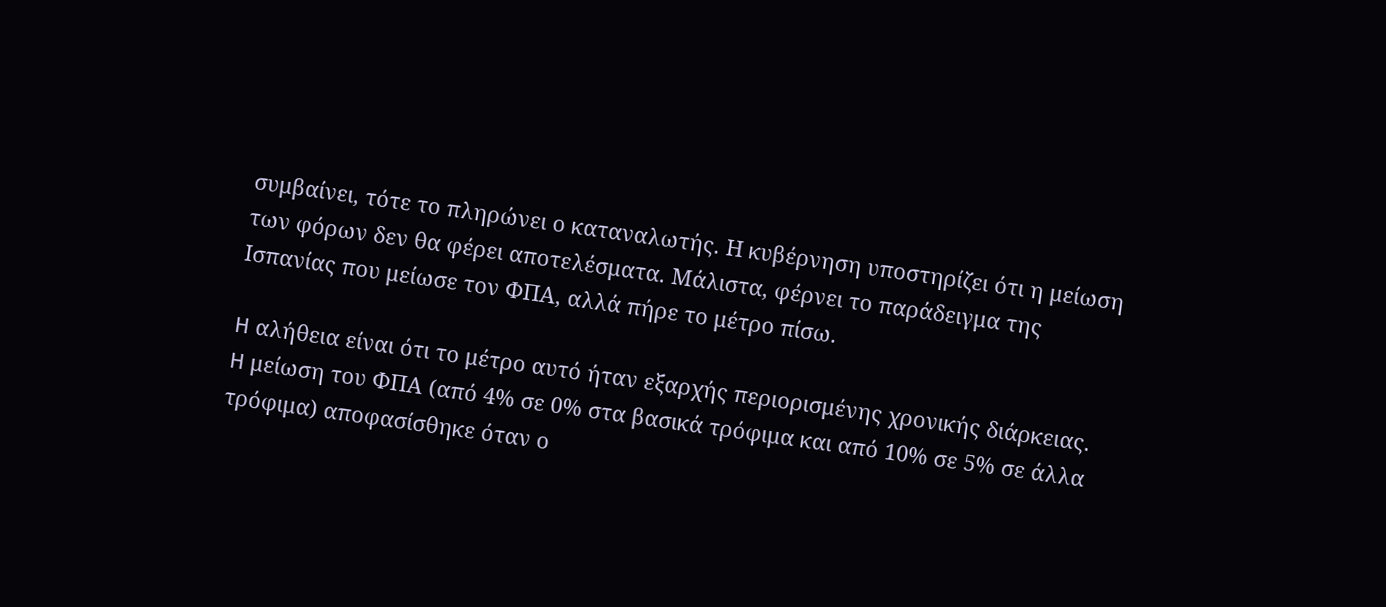συμβαίνει, τότε το πληρώνει ο καταναλωτής. Η κυβέρνηση υποστηρίζει ότι η μείωση των φόρων δεν θα φέρει αποτελέσματα. Μάλιστα, φέρνει το παράδειγμα της Ισπανίας που μείωσε τον ΦΠΑ, αλλά πήρε το μέτρο πίσω.

H αλήθεια είναι ότι το μέτρο αυτό ήταν εξαρχής περιορισμένης χρονικής διάρκειας. H μείωση του ΦΠΑ (από 4% σε 0% στα βασικά τρόφιμα και από 10% σε 5% σε άλλα τρόφιμα) αποφασίσθηκε όταν ο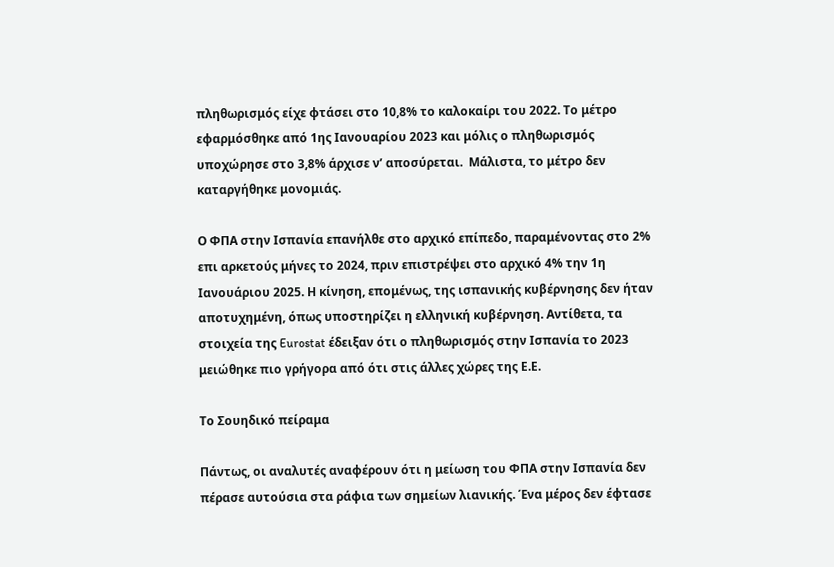πληθωρισμός είχε φτάσει στο 10,8% το καλοκαίρι του 2022. Το μέτρο εφαρμόσθηκε από 1ης Ιανουαρίου 2023 και μόλις ο πληθωρισμός υποχώρησε στο 3,8% άρχισε ν’ αποσύρεται.  Μάλιστα, το μέτρο δεν καταργήθηκε μονομιάς.

Ο ΦΠΑ στην Ισπανία επανήλθε στο αρχικό επίπεδο, παραμένοντας στο 2% επι αρκετούς μήνες το 2024, πριν επιστρέψει στο αρχικό 4% την 1η Ιανουάριου 2025. Η κίνηση, επομένως, της ισπανικής κυβέρνησης δεν ήταν αποτυχημένη, όπως υποστηρίζει η ελληνική κυβέρνηση. Αντίθετα, τα στοιχεία της Eurostat έδειξαν ότι ο πληθωρισμός στην Ισπανία το 2023 μειώθηκε πιο γρήγορα από ότι στις άλλες χώρες της Ε.Ε.

Το Σουηδικό πείραμα

Πάντως, οι αναλυτές αναφέρουν ότι η μείωση του ΦΠΑ στην Ισπανία δεν πέρασε αυτούσια στα ράφια των σημείων λιανικής. Ένα μέρος δεν έφτασε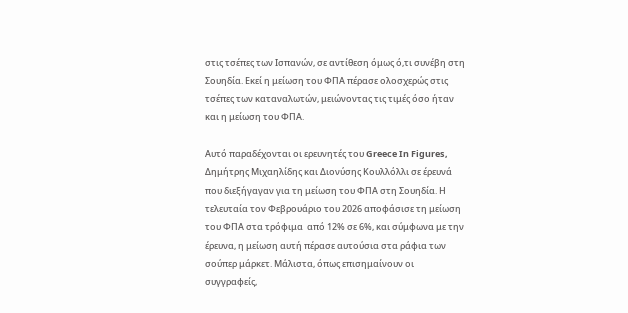στις τσέπες των Ισπανών, σε αντίθεση όμως ό,τι συνέβη στη Σουηδία. Εκεί η μείωση του ΦΠΑ πέρασε ολοσχερώς στις τσέπες των καταναλωτών, μειώνοντας τις τιμές όσο ήταν και η μείωση του ΦΠΑ.

Αυτό παραδέχονται οι ερευνητές του Greece In Figures, Δημήτρης Μιχαηλίδης και Διονύσης Κουλλόλλι σε έρευνά που διεξήγαγαν για τη μείωση του ΦΠΑ στη Σουηδία. Η τελευταία τον Φεβρουάριο του 2026 αποφάσισε τη μείωση του ΦΠΑ στα τρόφιμα  από 12% σε 6%, και σύμφωνα με την έρευνα, η μείωση αυτή πέρασε αυτούσια στα ράφια των σούπερ μάρκετ. Μάλιστα, όπως επισημαίνουν οι συγγραφείς,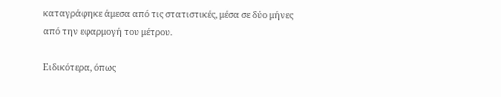καταγράφηκε άμεσα από τις στατιστικές, μέσα σε δύο μήνες από την εφαρμογή του μέτρου.

Ειδικότερα, όπως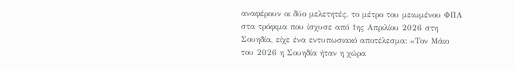αναφέρουν οι δύο μελετητές, το μέτρο του μειωμένου ΦΠΑ στα τρόφιμα που ίσχυσε από 1ης Απριλίου 2026 στη Σουηδία, είχε ένα εντυπωσιακό αποτέλεσμα: «Τον Μάιο του 2026 η Σουηδία ήταν η χώρα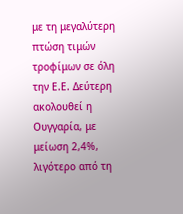με τη μεγαλύτερη πτώση τιμών τροφίμων σε όλη την Ε.Ε. Δεύτερη ακολουθεί η Ουγγαρία, με μείωση 2,4%, λιγότερο από τη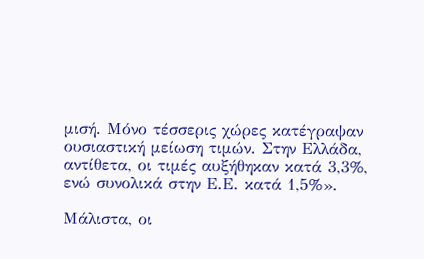μισή. Μόνο τέσσερις χώρες κατέγραψαν ουσιαστική μείωση τιμών. Στην Ελλάδα, αντίθετα, οι τιμές αυξήθηκαν κατά 3,3%, ενώ συνολικά στην Ε.Ε. κατά 1,5%».

Μάλιστα, οι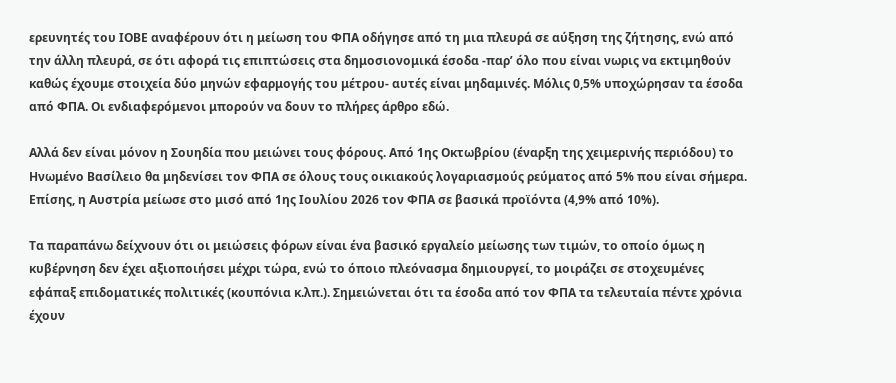ερευνητές του ΙΟΒΕ αναφέρουν ότι η μείωση του ΦΠΑ οδήγησε από τη μια πλευρά σε αύξηση της ζήτησης, ενώ από την άλλη πλευρά, σε ότι αφορά τις επιπτώσεις στα δημοσιονομικά έσοδα -παρ’ όλο που είναι νωρις να εκτιμηθούν καθώς έχουμε στοιχεία δύο μηνών εφαρμογής του μέτρου- αυτές είναι μηδαμινές. Μόλις 0,5% υποχώρησαν τα έσοδα από ΦΠΑ. Οι ενδιαφερόμενοι μπορούν να δουν το πλήρες άρθρο εδώ.

Αλλά δεν είναι μόνον η Σουηδία που μειώνει τους φόρους. Από 1ης Οκτωβρίου (έναρξη της χειμερινής περιόδου) το Ηνωμένο Βασίλειο θα μηδενίσει τον ΦΠΑ σε όλους τους οικιακούς λογαριασμούς ρεύματος από 5% που είναι σήμερα. Επίσης, η Αυστρία μείωσε στο μισό από 1ης Ιουλίου 2026 τον ΦΠΑ σε βασικά προϊόντα (4,9% από 10%).

Τα παραπάνω δείχνουν ότι οι μειώσεις φόρων είναι ένα βασικό εργαλείο μείωσης των τιμών, το οποίο όμως η κυβέρνηση δεν έχει αξιοποιήσει μέχρι τώρα, ενώ το όποιο πλεόνασμα δημιουργεί, το μοιράζει σε στοχευμένες εφάπαξ επιδοματικές πολιτικές (κουπόνια κ.λπ.). Σημειώνεται ότι τα έσοδα από τον ΦΠΑ τα τελευταία πέντε χρόνια έχουν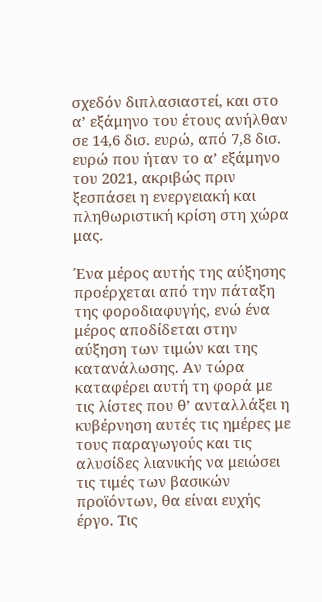σχεδόν διπλασιαστεί, και στο α’ εξάμηνο του έτους ανήλθαν σε 14,6 δισ. ευρώ, από 7,8 δισ. ευρώ που ήταν το α’ εξάμηνο του 2021, ακριβώς πριν ξεσπάσει η ενεργειακή και πληθωριστική κρίση στη χώρα μας.

Ένα μέρος αυτής της αύξησης προέρχεται από την πάταξη της φοροδιαφυγής, ενώ ένα μέρος αποδίδεται στην αύξηση των τιμών και της κατανάλωσης. Αν τώρα καταφέρει αυτή τη φορά με τις λίστες που θ’ ανταλλάξει η κυβέρνηση αυτές τις ημέρες με τους παραγωγούς και τις αλυσίδες λιανικής να μειώσει τις τιμές των βασικών προϊόντων, θα είναι ευχής έργο. Τις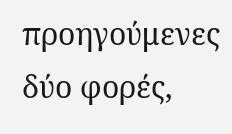προηγούμενες δύο φορές,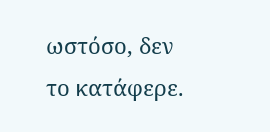ωστόσο, δεν το κατάφερε.